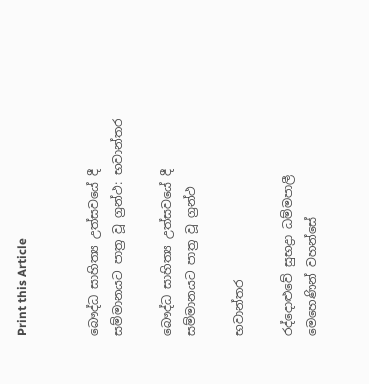Print this Article


බෞද්ධ සාහිත්‍ය උත්සවයේ දී සම්මානයට පාත්‍ර වූ ග්‍රන්ථ: භවාන්තර

බෞද්ධ සාහිත්‍ය උත්සවයේ දී සම්මානයට පාත්‍ර වූ ග්‍රන්ථ

භවාන්තර

රද්දොළුවේ සුභද්‍රා ධම්මපාලී මෙහෙණින් වහන්සේ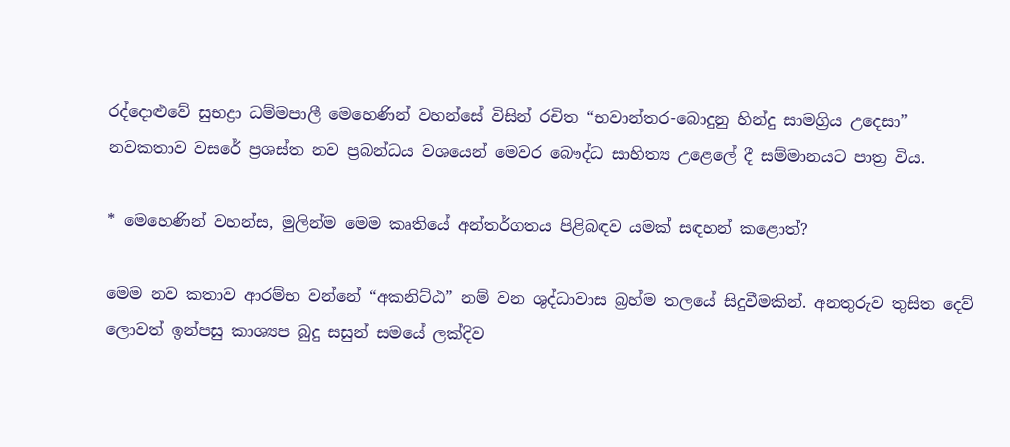රද්දොළුවේ සුභද්‍රා ධම්මපාලී මෙහෙණින් වහන්සේ විසින් රචිත “භවාන්තර-බොදුනු හින්දු සාමග්‍රිය උදෙසා” නවකතාව වසරේ ප්‍රශස්ත නව ප්‍රබන්ධය වශයෙන් මෙවර බෞද්ධ සාහිත්‍ය උළෙලේ දී සම්මානයට පාත්‍ර විය.

* මෙහෙණින් වහන්ස, මුලින්ම මෙම කෘතියේ අන්තර්ගතය පිළිබඳව යමක් සඳහන් කළොත්?

මෙම නව කතාව ආරම්භ වන්නේ “අකනිට්ඨ” නම් වන ශුද්ධාවාස බ්‍රහ්ම තලයේ සිදුවීමකින්. අනතුරුව තුසිත දෙව් ලොවත් ඉන්පසු කාශ්‍යප බුදු සසුන් සමයේ ලක්දිව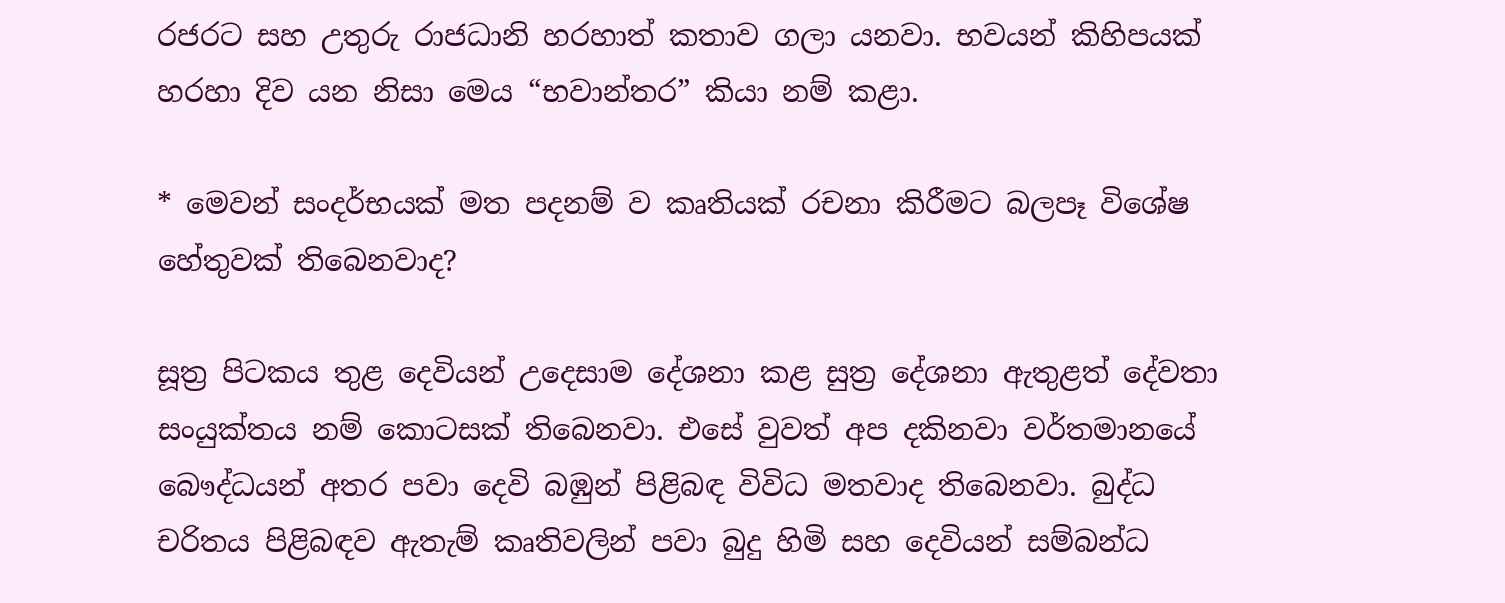රජරට සහ උතුරු රාජධානි හරහාත් කතාව ගලා යනවා. භවයන් කිහිපයක් හරහා දිව යන නිසා මෙය “භවාන්තර” කියා නම් කළා.

* මෙවන් සංදර්භයක් මත පදනම් ව කෘතියක් රචනා කිරීමට බලපෑ විශේෂ හේතුවක් තිබෙනවාද?

සූත්‍ර පිටකය තුළ දෙවියන් උදෙසාම දේශනා කළ සුත්‍ර දේශනා ඇතුළත් දේවතා සංයුක්තය නම් කොටසක් තිබෙනවා. එසේ වුවත් අප දකිනවා වර්තමානයේ බෞද්ධයන් අතර පවා දෙවි බඹුන් පිළිබඳ විවිධ මතවාද තිබෙනවා. බුද්ධ චරිතය පිළිබඳව ඇතැම් කෘතිවලින් පවා බුදු හිමි සහ දෙවියන් සම්බන්ධ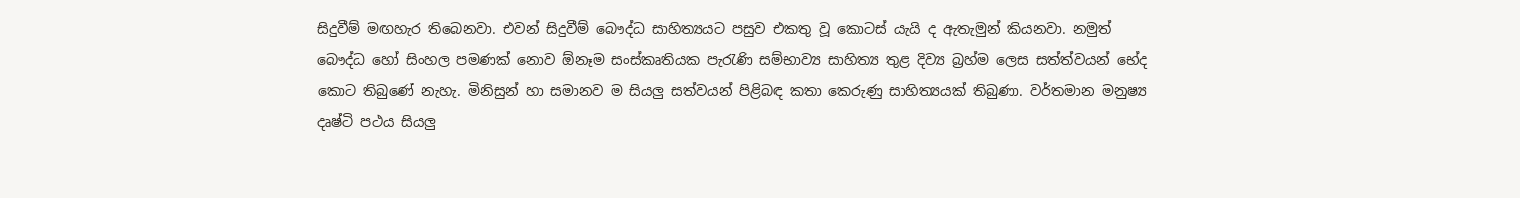සිදුවීම් මඟහැර තිබෙනවා. එවන් සිදුවීම් බෞද්ධ සාහිත්‍යයට පසුව එකතු වූ කොටස් යැයි ද ඇතැමුන් කියනවා. නමුත් බෞද්ධ හෝ සිංහල පමණක් නොව ඕනෑම සංස්කෘතියක පැරැණි සම්භාව්‍ය සාහිත්‍ය තුළ දිව්‍ය බ්‍රහ්ම ලෙස සත්ත්වයන් භේද කොට තිබුණේ නැහැ. මිනිසුන් හා සමානව ම සියලු සත්වයන් පිළිබඳ කතා කෙරුණු සාහිත්‍යයක් තිබුණා. වර්තමාන මනුෂ්‍ය දෘෂ්ටි පථය සියලු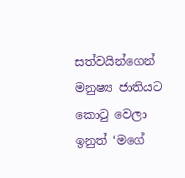සත්වයින්ගෙන් මනුෂ්‍ය ජාතියට කොටු වෙලා ඉනුත් ‘මගේ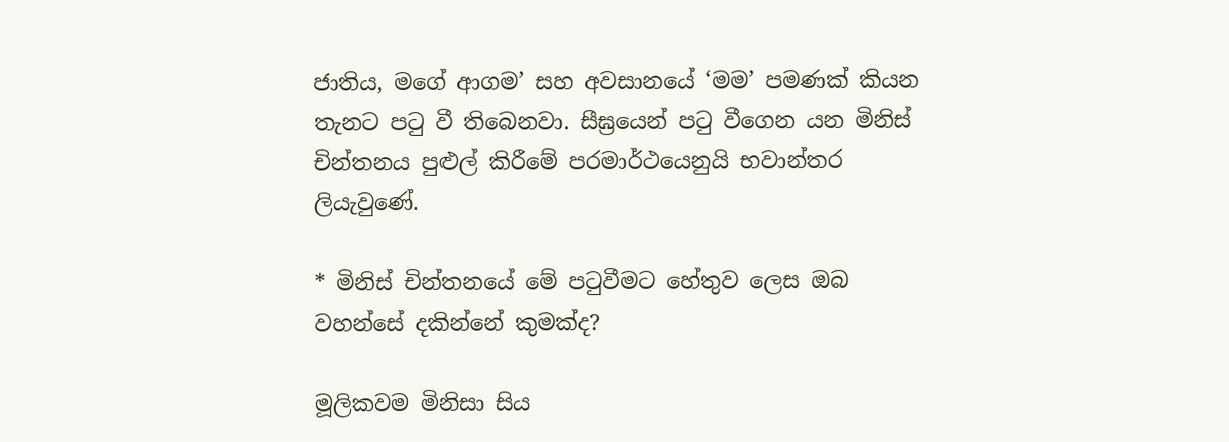ජාතිය, මගේ ආගම’ සහ අවසානයේ ‘මම’ පමණක් කියන තැනට පටු වී තිබෙනවා. සීඝ්‍රයෙන් පටු වීගෙන යන මිනිස් චින්තනය පුළුල් කිරීමේ පරමාර්ථයෙනුයි භවාන්තර ලියැවුණේ.

* මිනිස් චින්තනයේ මේ පටුවීමට හේතුව ලෙස ඔබ වහන්සේ දකින්නේ කුමක්ද?

මූලිකවම මිනිසා සිය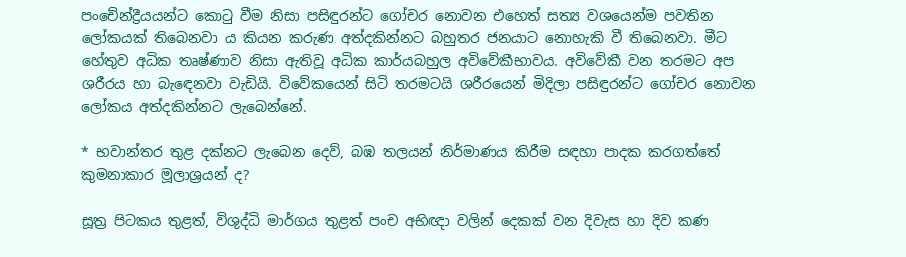පංචේන්ද්‍රීයයන්ට කොටු වීම නිසා පසිඳුරන්ට ගෝචර නොවන එහෙත් සත්‍ය වශයෙන්ම පවතින ලෝකයක් තිබෙනවා ය කියන කරුණ අත්දකින්නට බහුතර ජනයාට නොහැකි වී තිබෙනවා. මීට හේතුව අධික තෘෂ්ණාව නිසා ඇතිවූ අධික කාර්යබහුල අවිවේකීභාවය. අවිවේකී වන තරමට අප ශරීරය හා බැඳෙනවා වැඩියි. විවේකයෙන් සිටි තරමටයි ශරීරයෙන් මිදිලා පසිඳුරන්ට ගෝචර නොවන ලෝකය අත්දකින්නට ලැබෙන්නේ.

* භවාන්තර තුළ දක්නට ලැබෙන දෙව්, බඹ තලයන් නිර්මාණය කිරීම සඳහා පාදක කරගත්තේ කුමනාකාර මූලාශ්‍රයන් ද?

සූත්‍ර පිටකය තුළත්, විශුද්ධි මාර්ගය තුළත් පංච අභිඥා වලින් දෙකක් වන දිවැස හා දිව කණ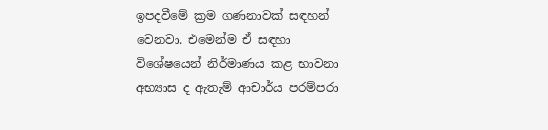ඉපදවීමේ ක්‍රම ගණනාවක් සඳහන් වෙනවා. එමෙන්ම ඒ සඳහා විශේෂයෙන් නිර්මාණය කළ භාවනා අභ්‍යාස ද ඇතැම් ආචාර්ය පරම්පරා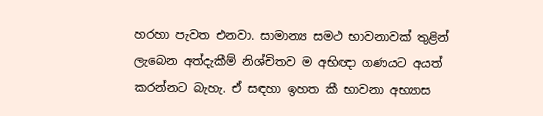හරහා පැවත එනවා. සාමාන්‍ය සමථ භාවනාවක් තුළින් ලැබෙන අත්දැකීම් නිශ්චිතව ම අභිඥා ගණයට අයත් කරන්නට බැහැ. ඒ සඳහා ඉහත කී භාවනා අභ්‍යාස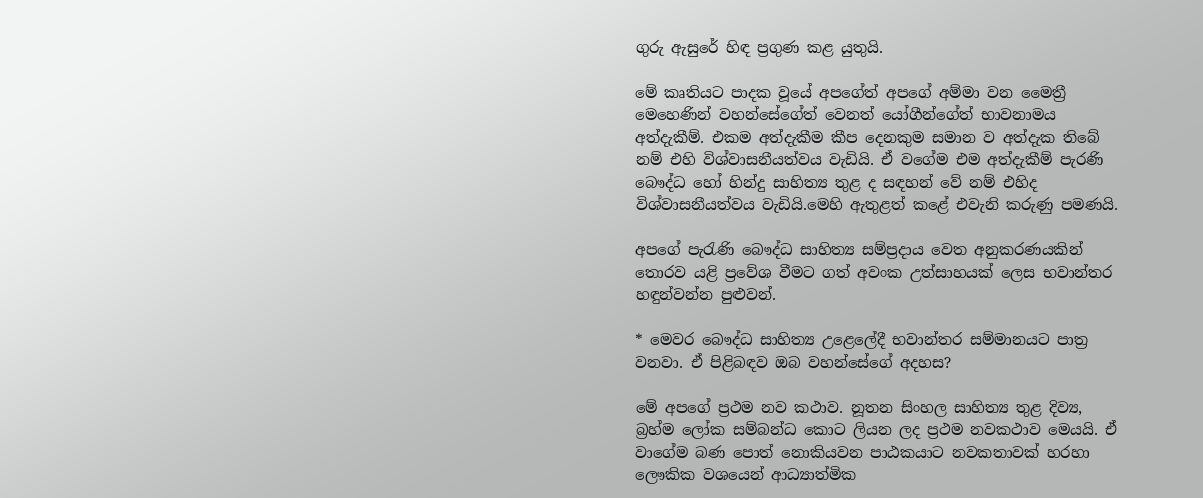ගුරු ඇසුරේ හිඳ ප්‍රගුණ කළ යුතුයි.

මේ කෘතියට පාදක වූයේ අපගේත් අපගේ අම්මා වන මෛත්‍රී මෙහෙණින් වහන්සේගේත් වෙනත් යෝගීන්ගේත් භාවනාමය අත්දැකීම්. එකම අත්දැකීම කීප දෙනකුම සමාන ව අත්දැක තිබේ නම් එහි විශ්වාසනීයත්වය වැඩියි. ඒ වගේම එම අත්දැකීම් පැරණි බෞද්ධ හෝ හින්දු සාහිත්‍ය තුළ ද සඳහන් වේ නම් එහිද විශ්වාසනීයත්වය වැඩියි.මෙහි ඇතුළත් කළේ එවැනි කරුණු පමණයි.

අපගේ පැරැණි බෞද්ධ සාහිත්‍ය සම්ප්‍රදාය වෙත අනුකරණයකින් තොරව යළි ප්‍රවේශ වීමට ගත් අවංක උත්සාහයක් ලෙස භවාන්තර හඳුන්වන්න පුළුවන්.

* මෙවර බෞද්ධ සාහිත්‍ය උළෙලේදී භවාන්තර සම්මානයට පාත්‍ර වනවා. ඒ පිළිබඳව ඔබ වහන්සේගේ අදහස?

මේ අපගේ ප්‍රථම නව කථාව. නූතන සිංහල සාහිත්‍ය තුළ දිව්‍ය, බ්‍රහ්ම ලෝක සම්බන්ධ කොට ලියන ලද ප්‍රථම නවකථාව මෙයයි. ඒ වාගේම බණ පොත් නොකියවන පාඨකයාට නවකතාවක් හරහා ලෞකික වශයෙන් ආධ්‍යාත්මික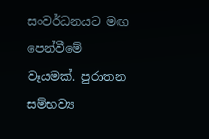සංවර්ධනයට මඟ පෙන්වීමේ වෑයමක්. පුරාතන සම්භව්‍ය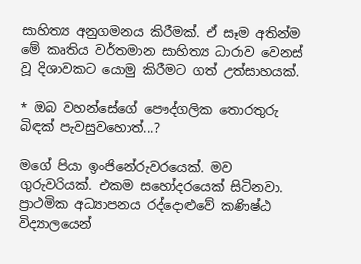සාහිත්‍ය අනුගමනය කිරීමක්. ඒ සෑම අතින්ම මේ කෘතිය වර්තමාන සාහිත්‍ය ධාරාව වෙනස් වූ දිශාවකට යොමු කිරීමට ගත් උත්සාහයක්.

* ඔබ වහන්සේගේ පෞද්ගලික තොරතුරු බිඳක් පැවසුවහොත්...?

මගේ පියා ඉංජිනේරුවරයෙක්. මව ගුරුවරියක්. එකම සහෝදරයෙක් සිටිනවා. ප්‍රාථමික අධ්‍යාපනය රද්දොළුවේ කණිෂ්ඨ විද්‍යාලයෙන්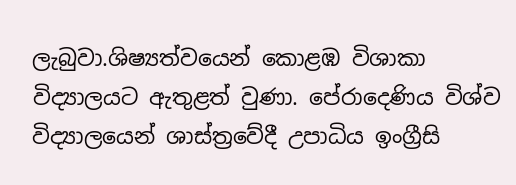ලැබුවා.ශිෂ්‍යත්වයෙන් කොළඹ විශාකා විද්‍යාලයට ඇතුළත් වුණා. පේරාදෙණිය විශ්ව විද්‍යාලයෙන් ශාස්ත්‍රවේදී උපාධිය ඉංග්‍රීසි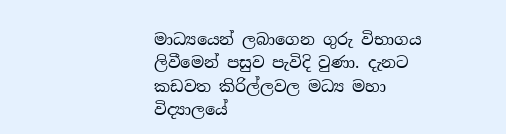මාධ්‍යයෙන් ලබාගෙන ගුරු විභාගය ලිවීමෙන් පසුව පැවිදි වුණා. දැනට කඩවත කිරිල්ලවල මධ්‍ය මහා විද්‍යාලයේ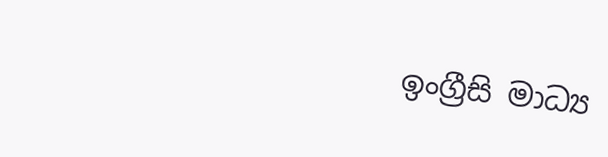ඉංග්‍රීසි මාධ්‍ය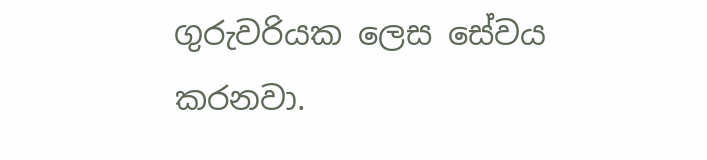ගුරුවරියක ලෙස සේවය කරනවා.